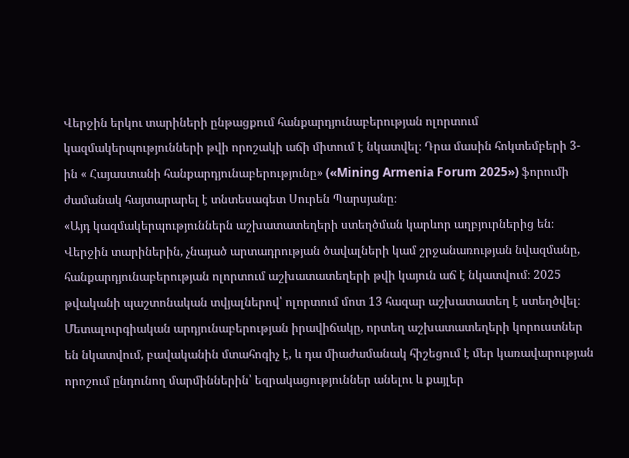Վերջին երկու տարիների ընթացքում հանքարդյունաբերության ոլորտում կազմակերպությունների թվի որոշակի աճի միտում է նկատվել։ Դրա մասին հոկտեմբերի 3-ին « Հայաստանի հանքարդյունաբերությունը» («Mining Armenia Forum 2025») ֆորումի ժամանակ հայտարարել է տնտեսագետ Սուրեն Պարսյանը։
«Այդ կազմակերպություններն աշխատատեղերի ստեղծման կարևոր աղբյուրներից են։ Վերջին տարիներին, չնայած արտադրության ծավալների կամ շրջանառության նվազմանը, հանքարդյունաբերության ոլորտում աշխատատեղերի թվի կայուն աճ է նկատվում։ 2025 թվականի պաշտոնական տվյալներով՝ ոլորտում մոտ 13 հազար աշխատատեղ է ստեղծվել։
Մետալուրգիական արդյունաբերության իրավիճակը, որտեղ աշխատատեղերի կորուստներ են նկատվում, բավականին մտահոգիչ է, և դա միաժամանակ հիշեցում է մեր կառավարության որոշում ընդունող մարմիններին՝ եզրակացություններ անելու և քայլեր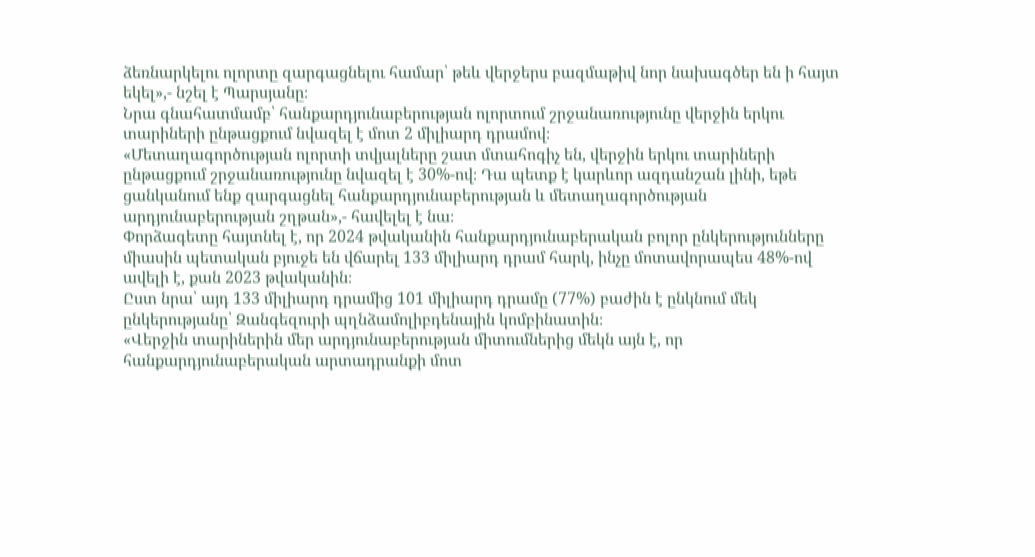ձեռնարկելու ոլորտը զարգացնելու համար՝ թեև վերջերս բազմաթիվ նոր նախագծեր են ի հայտ եկել»,- նշել է Պարսյանը։
Նրա գնահատմամբ՝ հանքարդյունաբերության ոլորտում շրջանառությունը վերջին երկու տարիների ընթացքում նվազել է մոտ 2 միլիարդ դրամով։
«Մետաղագործության ոլորտի տվյալները շատ մտահոգիչ են, վերջին երկու տարիների ընթացքում շրջանառությունը նվազել է 30%-ով։ Դա պետք է կարևոր ազդանշան լինի, եթե ցանկանում ենք զարգացնել հանքարդյունաբերության և մետաղագործության արդյունաբերության շղթան»,- հավելել է նա։
Փորձագետը հայտնել է, որ 2024 թվականին հանքարդյունաբերական բոլոր ընկերությունները միասին պետական բյուջե են վճարել 133 միլիարդ դրամ հարկ, ինչը մոտավորապես 48%-ով ավելի է, քան 2023 թվականին։
Ըստ նրա՝ այդ 133 միլիարդ դրամից 101 միլիարդ դրամը (77%) բաժին է ընկնում մեկ ընկերությանը՝ Զանգեզուրի պղնձամոլիբդենային կոմբինատին։
«Վերջին տարիներին մեր արդյունաբերության միտումներից մեկն այն է, որ հանքարդյունաբերական արտադրանքի մոտ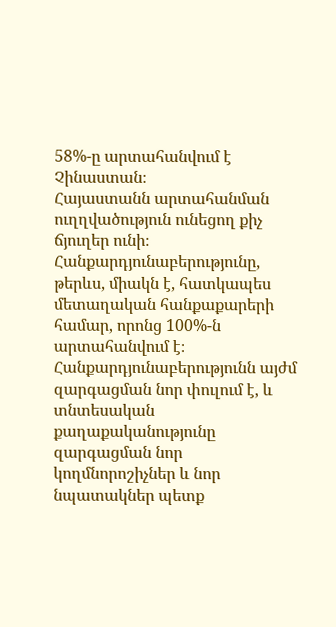58%-ը արտահանվում է Չինաստան։
Հայաստանն արտահանման ուղղվածություն ունեցող քիչ ճյուղեր ունի։ Հանքարդյունաբերությունը, թերևս, միակն է, հատկապես մետաղական հանքաքարերի համար, որոնց 100%-ն արտահանվում է։
Հանքարդյունաբերությունն այժմ զարգացման նոր փուլում է, և տնտեսական քաղաքականությունը զարգացման նոր կողմնորոշիչներ և նոր նպատակներ պետք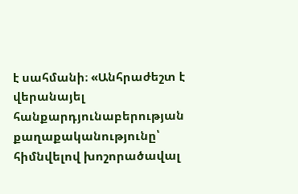է սահմանի։ «Անհրաժեշտ է վերանայել հանքարդյունաբերության քաղաքականությունը՝ հիմնվելով խոշորածավալ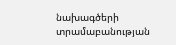նախագծերի տրամաբանության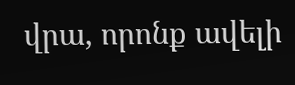վրա, որոնք ավելի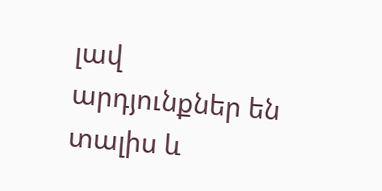լավ արդյունքներ են տալիս և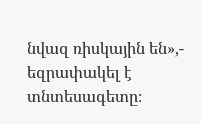նվազ ռիսկային են»,- եզրափակել է տնտեսագետը։